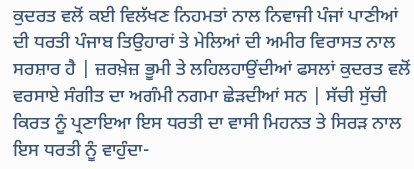ਕੁਦਰਤ ਵਲੋਂ ਕਈ ਵਿਲੱਖਣ ਨਿਹਮਤਾਂ ਨਾਲ ਨਿਵਾਜੀ ਪੰਜਾਂ ਪਾਣੀਆਂ ਦੀ ਧਰਤੀ ਪੰਜਾਬ ਤਿਉਹਾਰਾਂ ਤੇ ਮੇਲਿਆਂ ਦੀ ਅਮੀਰ ਵਿਰਾਸਤ ਨਾਲ ਸਰਸ਼ਾਰ ਹੈ | ਜ਼ਰਖ਼ੇਜ਼ ਭੂਮੀ ਤੇ ਲਹਿਲਹਾਉਂਦੀਆਂ ਫਸਲਾਂ ਕੁਦਰਤ ਵਲੋਂ ਵਰਸਾਏ ਸੰਗੀਤ ਦਾ ਅਗੰਮੀ ਨਗਮਾ ਛੇੜਦੀਆਂ ਸਨ | ਸੱਚੀ ਸੁੱਚੀ ਕਿਰਤ ਨੂੰ ਪ੍ਰਣਾਇਆ ਇਸ ਧਰਤੀ ਦਾ ਵਾਸੀ ਮਿਹਨਤ ਤੇ ਸਿਰੜ ਨਾਲ ਇਸ ਧਰਤੀ ਨੂੰ ਵਾਹੁੰਦਾ-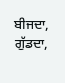ਬੀਜਦਾ, ਗੁੱਡਦਾ,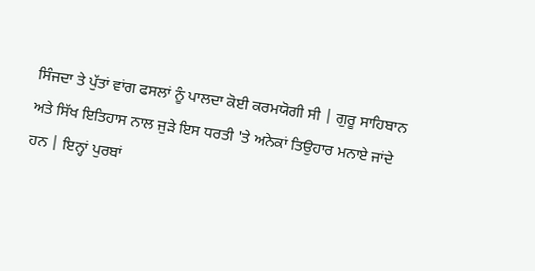ਸਿੰਜਦਾ ਤੇ ਪੁੱਤਾਂ ਵਾਂਗ ਫਸਲਾਂ ਨੂੰ ਪਾਲਦਾ ਕੋਈ ਕਰਮਯੋਗੀ ਸੀ | ਗੁਰੂ ਸਾਹਿਬਾਨ ਅਤੇ ਸਿੱਖ ਇਤਿਹਾਸ ਨਾਲ ਜੁੜੇ ਇਸ ਧਰਤੀ 'ਤੇ ਅਨੇਕਾਂ ਤਿਉਹਾਰ ਮਨਾਏ ਜਾਂਦੇ ਹਨ | ਇਨ੍ਹਾਂ ਪੁਰਬਾਂ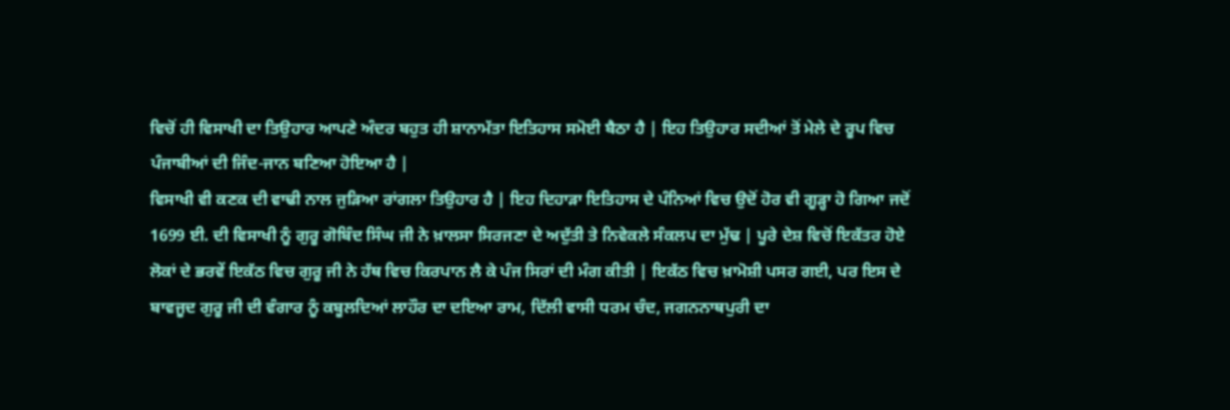ਵਿਚੋਂ ਹੀ ਵਿਸਾਖੀ ਦਾ ਤਿਉਹਾਰ ਆਪਣੇ ਅੰਦਰ ਬਹੁਤ ਹੀ ਸ਼ਾਨਾਮੱਤਾ ਇਤਿਹਾਸ ਸਮੋਈ ਬੈਠਾ ਹੈ | ਇਹ ਤਿਉਹਾਰ ਸਦੀਆਂ ਤੋਂ ਮੇਲੇ ਦੇ ਰੂਪ ਵਿਚ ਪੰਜਾਬੀਆਂ ਦੀ ਜਿੰਦ-ਜਾਨ ਬਣਿਆ ਹੋਇਆ ਹੈ |
ਵਿਸਾਖੀ ਵੀ ਕਣਕ ਦੀ ਵਾਢੀ ਨਾਲ ਜੁੜਿਆ ਰਾਂਗਲਾ ਤਿਉਹਾਰ ਹੈ | ਇਹ ਦਿਹਾੜਾ ਇਤਿਹਾਸ ਦੇ ਪੰਨਿਆਂ ਵਿਚ ਉਦੋਂ ਹੋਰ ਵੀ ਗੂੜ੍ਹਾ ਹੋ ਗਿਆ ਜਦੋਂ 1699 ਈ. ਦੀ ਵਿਸਾਖੀ ਨੂੰ ਗੁਰੂ ਗੋਬਿੰਦ ਸਿੰਘ ਜੀ ਨੇ ਖ਼ਾਲਸਾ ਸਿਰਜਣਾ ਦੇ ਅਦੁੱਤੀ ਤੇ ਨਿਵੇਕਲੇ ਸੰਕਲਪ ਦਾ ਮੁੱਢ | ਪੂਰੇ ਦੇਸ਼ ਵਿਚੋਂ ਇਕੱਤਰ ਹੋਏ ਲੋਕਾਂ ਦੇ ਭਰਵੇਂ ਇਕੱਠ ਵਿਚ ਗੁਰੂ ਜੀ ਨੇ ਹੱਥ ਵਿਚ ਕਿਰਪਾਨ ਲੈ ਕੇ ਪੰਜ ਸਿਰਾਂ ਦੀ ਮੰਗ ਕੀਤੀ | ਇਕੱਠ ਵਿਚ ਖ਼ਾਮੋਸ਼ੀ ਪਸਰ ਗਈ, ਪਰ ਇਸ ਦੇ ਬਾਵਜੂਦ ਗੁਰੂ ਜੀ ਦੀ ਵੰਗਾਰ ਨੂੰ ਕਬੂਲਦਿਆਂ ਲਾਹੌਰ ਦਾ ਦਇਆ ਰਾਮ, ਦਿੱਲੀ ਵਾਸੀ ਧਰਮ ਚੰਦ, ਜਗਨਨਾਥਪੁਰੀ ਦਾ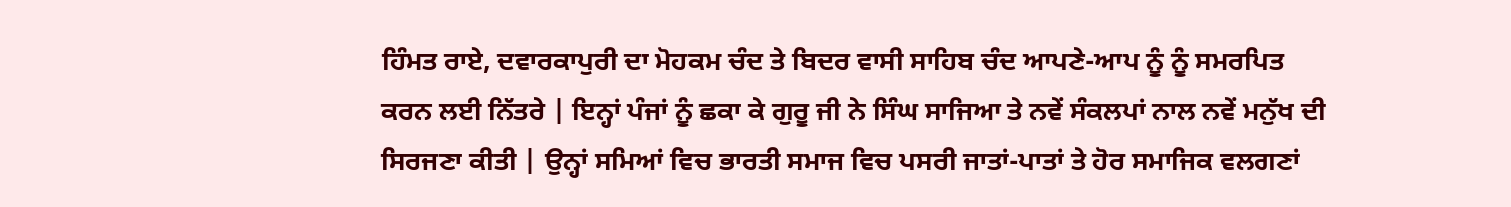ਹਿੰਮਤ ਰਾਏ, ਦਵਾਰਕਾਪੁਰੀ ਦਾ ਮੋਹਕਮ ਚੰਦ ਤੇ ਬਿਦਰ ਵਾਸੀ ਸਾਹਿਬ ਚੰਦ ਆਪਣੇ-ਆਪ ਨੂੰ ਨੂੰ ਸਮਰਪਿਤ ਕਰਨ ਲਈ ਨਿੱਤਰੇ | ਇਨ੍ਹਾਂ ਪੰਜਾਂ ਨੂੰ ਛਕਾ ਕੇ ਗੁਰੂ ਜੀ ਨੇ ਸਿੰਘ ਸਾਜਿਆ ਤੇ ਨਵੇਂ ਸੰਕਲਪਾਂ ਨਾਲ ਨਵੇਂ ਮਨੁੱਖ ਦੀ ਸਿਰਜਣਾ ਕੀਤੀ | ਉਨ੍ਹਾਂ ਸਮਿਆਂ ਵਿਚ ਭਾਰਤੀ ਸਮਾਜ ਵਿਚ ਪਸਰੀ ਜਾਤਾਂ-ਪਾਤਾਂ ਤੇ ਹੋਰ ਸਮਾਜਿਕ ਵਲਗਣਾਂ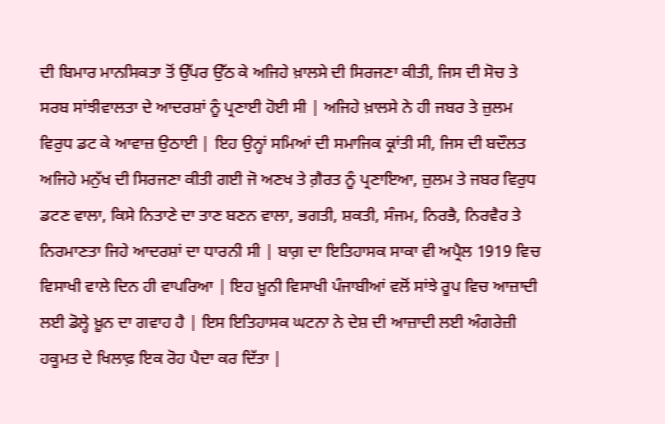ਦੀ ਬਿਮਾਰ ਮਾਨਸਿਕਤਾ ਤੋਂ ਉੱਪਰ ਉੱਠ ਕੇ ਅਜਿਹੇ ਖ਼ਾਲਸੇ ਦੀ ਸਿਰਜਣਾ ਕੀਤੀ, ਜਿਸ ਦੀ ਸੋਚ ਤੇ ਸਰਬ ਸਾਂਝੀਵਾਲਤਾ ਦੇ ਆਦਰਸ਼ਾਂ ਨੂੰ ਪ੍ਰਣਾਈ ਹੋਈ ਸੀ | ਅਜਿਹੇ ਖ਼ਾਲਸੇ ਨੇ ਹੀ ਜਬਰ ਤੇ ਜ਼ੁਲਮ ਵਿਰੁਧ ਡਟ ਕੇ ਆਵਾਜ਼ ਉਠਾਈ | ਇਹ ਉਨ੍ਹਾਂ ਸਮਿਆਂ ਦੀ ਸਮਾਜਿਕ ਕ੍ਰਾਂਤੀ ਸੀ, ਜਿਸ ਦੀ ਬਦੌਲਤ ਅਜਿਹੇ ਮਨੁੱਖ ਦੀ ਸਿਰਜਣਾ ਕੀਤੀ ਗਈ ਜੋ ਅਣਖ ਤੇ ਗ਼ੈਰਤ ਨੂੰ ਪ੍ਰਣਾਇਆ, ਜ਼ੁਲਮ ਤੇ ਜਬਰ ਵਿਰੁਧ ਡਟਣ ਵਾਲਾ, ਕਿਸੇ ਨਿਤਾਣੇ ਦਾ ਤਾਣ ਬਣਨ ਵਾਲਾ, ਭਗਤੀ, ਸ਼ਕਤੀ, ਸੰਜਮ, ਨਿਰਭੈ, ਨਿਰਵੈਰ ਤੇ ਨਿਰਮਾਣਤਾ ਜਿਹੇ ਆਦਰਸ਼ਾਂ ਦਾ ਧਾਰਨੀ ਸੀ | ਬਾਗ਼ ਦਾ ਇਤਿਹਾਸਕ ਸਾਕਾ ਵੀ ਅਪ੍ਰੈਲ 1919 ਵਿਚ ਵਿਸਾਖੀ ਵਾਲੇ ਦਿਨ ਹੀ ਵਾਪਰਿਆ | ਇਹ ਖ਼ੂਨੀ ਵਿਸਾਖੀ ਪੰਜਾਬੀਆਂ ਵਲੋਂ ਸਾਂਝੇ ਰੂਪ ਵਿਚ ਆਜ਼ਾਦੀ ਲਈ ਡੋਲ੍ਹੇ ਖ਼ੂਨ ਦਾ ਗਵਾਹ ਹੈ | ਇਸ ਇਤਿਹਾਸਕ ਘਟਨਾ ਨੇ ਦੇਸ਼ ਦੀ ਆਜ਼ਾਦੀ ਲਈ ਅੰਗਰੇਜ਼ੀ ਹਕੂਮਤ ਦੇ ਖਿਲਾਫ਼ ਇਕ ਰੋਹ ਪੈਦਾ ਕਰ ਦਿੱਤਾ |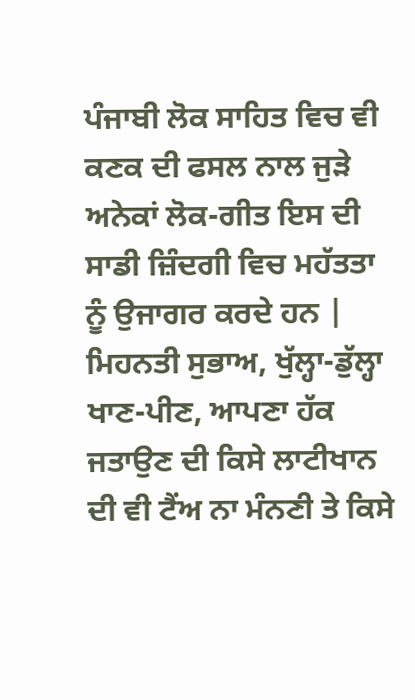ਪੰਜਾਬੀ ਲੋਕ ਸਾਹਿਤ ਵਿਚ ਵੀ ਕਣਕ ਦੀ ਫਸਲ ਨਾਲ ਜੁੜੇ ਅਨੇਕਾਂ ਲੋਕ-ਗੀਤ ਇਸ ਦੀ ਸਾਡੀ ਜ਼ਿੰਦਗੀ ਵਿਚ ਮਹੱਤਤਾ ਨੂੰ ਉਜਾਗਰ ਕਰਦੇ ਹਨ |
ਮਿਹਨਤੀ ਸੁਭਾਅ, ਖੁੱਲ੍ਹਾ-ਡੁੱਲ੍ਹਾ ਖਾਣ-ਪੀਣ, ਆਪਣਾ ਹੱਕ ਜਤਾਉਣ ਦੀ ਕਿਸੇ ਲਾਟੀਖਾਨ ਦੀ ਵੀ ਟੈਂਅ ਨਾ ਮੰਨਣੀ ਤੇ ਕਿਸੇ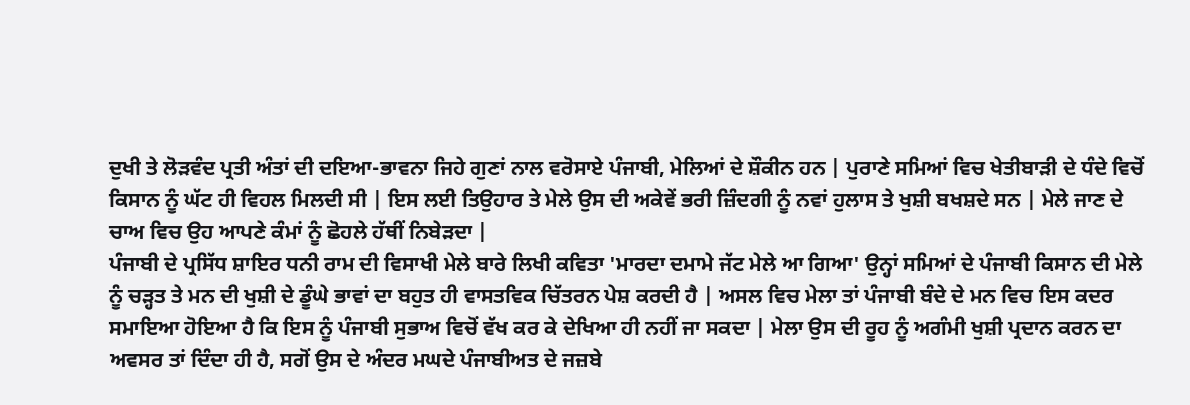ਦੁਖੀ ਤੇ ਲੋੜਵੰਦ ਪ੍ਰਤੀ ਅੰਤਾਂ ਦੀ ਦਇਆ-ਭਾਵਨਾ ਜਿਹੇ ਗੁਣਾਂ ਨਾਲ ਵਰੋਸਾਏ ਪੰਜਾਬੀ, ਮੇਲਿਆਂ ਦੇ ਸ਼ੌਕੀਨ ਹਨ | ਪੁਰਾਣੇ ਸਮਿਆਂ ਵਿਚ ਖੇਤੀਬਾੜੀ ਦੇ ਧੰਦੇ ਵਿਚੋਂ ਕਿਸਾਨ ਨੂੰ ਘੱਟ ਹੀ ਵਿਹਲ ਮਿਲਦੀ ਸੀ | ਇਸ ਲਈ ਤਿਉਹਾਰ ਤੇ ਮੇਲੇ ਉਸ ਦੀ ਅਕੇਵੇਂ ਭਰੀ ਜ਼ਿੰਦਗੀ ਨੂੰ ਨਵਾਂ ਹੁਲਾਸ ਤੇ ਖੁਸ਼ੀ ਬਖਸ਼ਦੇ ਸਨ | ਮੇਲੇ ਜਾਣ ਦੇ ਚਾਅ ਵਿਚ ਉਹ ਆਪਣੇ ਕੰਮਾਂ ਨੂੰ ਛੋਹਲੇ ਹੱਥੀਂ ਨਿਬੇੜਦਾ |
ਪੰਜਾਬੀ ਦੇ ਪ੍ਰਸਿੱਧ ਸ਼ਾਇਰ ਧਨੀ ਰਾਮ ਦੀ ਵਿਸਾਖੀ ਮੇਲੇ ਬਾਰੇ ਲਿਖੀ ਕਵਿਤਾ 'ਮਾਰਦਾ ਦਮਾਮੇ ਜੱਟ ਮੇਲੇ ਆ ਗਿਆ' ਉਨ੍ਹਾਂ ਸਮਿਆਂ ਦੇ ਪੰਜਾਬੀ ਕਿਸਾਨ ਦੀ ਮੇਲੇ ਨੂੰ ਚੜ੍ਹਤ ਤੇ ਮਨ ਦੀ ਖੁਸ਼ੀ ਦੇ ਡੂੰਘੇ ਭਾਵਾਂ ਦਾ ਬਹੁਤ ਹੀ ਵਾਸਤਵਿਕ ਚਿੱਤਰਨ ਪੇਸ਼ ਕਰਦੀ ਹੈ | ਅਸਲ ਵਿਚ ਮੇਲਾ ਤਾਂ ਪੰਜਾਬੀ ਬੰਦੇ ਦੇ ਮਨ ਵਿਚ ਇਸ ਕਦਰ ਸਮਾਇਆ ਹੋਇਆ ਹੈ ਕਿ ਇਸ ਨੂੰ ਪੰਜਾਬੀ ਸੁਭਾਅ ਵਿਚੋਂ ਵੱਖ ਕਰ ਕੇ ਦੇਖਿਆ ਹੀ ਨਹੀਂ ਜਾ ਸਕਦਾ | ਮੇਲਾ ਉਸ ਦੀ ਰੂਹ ਨੂੰ ਅਗੰਮੀ ਖੁਸ਼ੀ ਪ੍ਰਦਾਨ ਕਰਨ ਦਾ ਅਵਸਰ ਤਾਂ ਦਿੰਦਾ ਹੀ ਹੈ, ਸਗੋਂ ਉਸ ਦੇ ਅੰਦਰ ਮਘਦੇ ਪੰਜਾਬੀਅਤ ਦੇ ਜਜ਼ਬੇ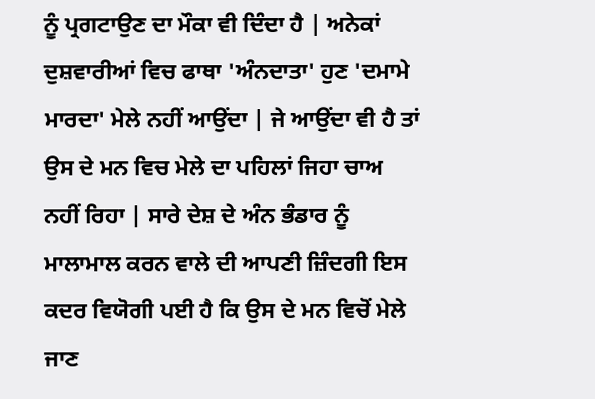ਨੂੰ ਪ੍ਰਗਟਾਉਣ ਦਾ ਮੌਕਾ ਵੀ ਦਿੰਦਾ ਹੈ | ਅਨੇਕਾਂ ਦੁਸ਼ਵਾਰੀਆਂ ਵਿਚ ਫਾਥਾ 'ਅੰਨਦਾਤਾ' ਹੁਣ 'ਦਮਾਮੇ ਮਾਰਦਾ' ਮੇਲੇ ਨਹੀਂ ਆਉਂਦਾ | ਜੇ ਆਉਂਦਾ ਵੀ ਹੈ ਤਾਂ ਉਸ ਦੇ ਮਨ ਵਿਚ ਮੇਲੇ ਦਾ ਪਹਿਲਾਂ ਜਿਹਾ ਚਾਅ ਨਹੀਂ ਰਿਹਾ | ਸਾਰੇ ਦੇਸ਼ ਦੇ ਅੰਨ ਭੰਡਾਰ ਨੂੰ ਮਾਲਾਮਾਲ ਕਰਨ ਵਾਲੇ ਦੀ ਆਪਣੀ ਜ਼ਿੰਦਗੀ ਇਸ ਕਦਰ ਵਿਯੋਗੀ ਪਈ ਹੈ ਕਿ ਉਸ ਦੇ ਮਨ ਵਿਚੋਂ ਮੇਲੇ ਜਾਣ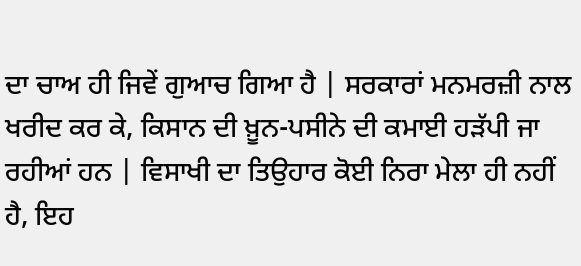ਦਾ ਚਾਅ ਹੀ ਜਿਵੇਂ ਗੁਆਚ ਗਿਆ ਹੈ | ਸਰਕਾਰਾਂ ਮਨਮਰਜ਼ੀ ਨਾਲ ਖਰੀਦ ਕਰ ਕੇ, ਕਿਸਾਨ ਦੀ ਖ਼ੂਨ-ਪਸੀਨੇ ਦੀ ਕਮਾਈ ਹੜੱਪੀ ਜਾ ਰਹੀਆਂ ਹਨ | ਵਿਸਾਖੀ ਦਾ ਤਿਉਹਾਰ ਕੋਈ ਨਿਰਾ ਮੇਲਾ ਹੀ ਨਹੀਂ ਹੈ, ਇਹ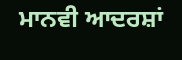ਮਾਨਵੀ ਆਦਰਸ਼ਾਂ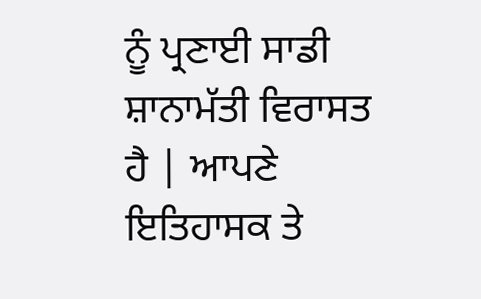ਨੂੰ ਪ੍ਰਣਾਈ ਸਾਡੀ ਸ਼ਾਨਾਮੱਤੀ ਵਿਰਾਸਤ ਹੈ | ਆਪਣੇ ਇਤਿਹਾਸਕ ਤੇ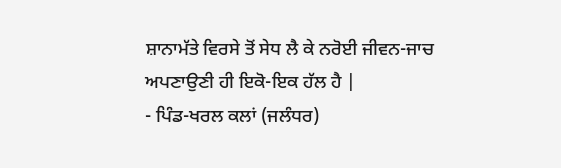ਸ਼ਾਨਾਮੱਤੇ ਵਿਰਸੇ ਤੋਂ ਸੇਧ ਲੈ ਕੇ ਨਰੋਈ ਜੀਵਨ-ਜਾਚ ਅਪਣਾਉਣੀ ਹੀ ਇਕੋ-ਇਕ ਹੱਲ ਹੈ |
- ਪਿੰਡ-ਖਰਲ ਕਲਾਂ (ਜਲੰਧਰ)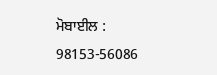ਮੋਬਾਈਲ : 98153-56086